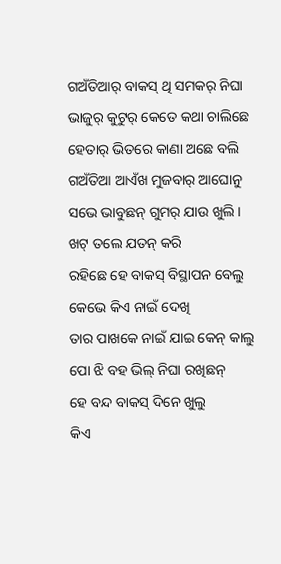ଗଅଁତିଆର୍ ବାକସ୍ ଥି ସମକର୍ ନିଘା
ଭାଜୁର୍ କୁଟୁର୍ କେତେ କଥା ଚାଲିଛେ
ହେତାର୍ ଭିତରେ କାଣା ଅଛେ ବଲି
ଗଅଁତିଆ ଆଏଁଖ ମୁଜବାର୍ ଆଘୋନୁ
ସଭେ ଭାବୁଛନ୍ ଗୁମର୍ ଯାଉ ଖୁଲି ।
ଖଟ୍ ତଲେ ଯତନ୍ କରି
ରହିଛେ ହେ ବାକସ୍ ବିସ୍ଥାପନ ବେଲୁ
କେଭେ କିଏ ନାଇଁ ଦେଖି
ତାର ପାଖକେ ନାଇଁ ଯାଇ କେନ୍ କାଲୁ
ପୋ ଝି ବହ ଭିଲ୍ ନିଘା ରଖିଛନ୍
ହେ ବନ୍ଦ ବାକସ୍ ଦିନେ ଖୁଲୁ
କିଏ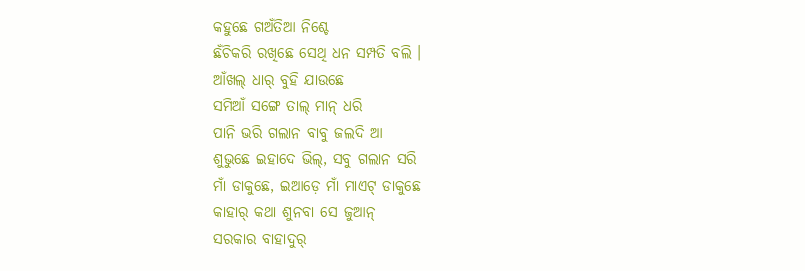କହୁଛେ ଗଅଁତିଆ ନିଶ୍ଚେ
ଛଁଚିକରି ରଖିଛେ ସେଥି ଧନ ସମ୍ପତି ବଲି ।
ଆଁଖଲ୍ ଧାର୍ ବୁହି ଯାଉଛେ
ସମିଆଁ ସଙ୍ଗେ ତାଲ୍ ମାନ୍ ଧରି
ପାନି ଭରି ଗଲାନ ବାବୁ ଜଲଦି ଆ
ଶୁଭୁଛେ ଇହାଦେ ଭିଲ୍, ସବୁ ଗଲାନ ସରି
ମାଁ ଡାକୁଛେ, ଇଆଡ଼େ ମାଁ ମାଏଟ୍ ଡାକୁଛେ
କାହାର୍ କଥା ଶୁନବା ସେ ଜୁଆନ୍
ସରକାର ବାହାଦୁର୍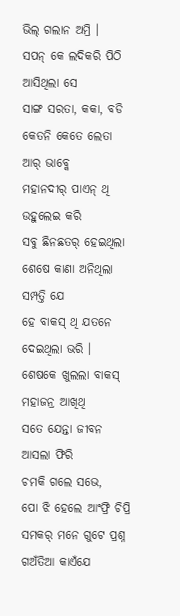ଭିଲ୍ ଗଲାନ ଅମ୍ରି ।
ସପନ୍ କେ ଲଦିକରି ପିଠି ଆସିଥିଲା ସେ
ସାଙ୍ଗ ସରତା, କକା, ବଡି
କେତନି କେତେ ଲେତା ଆର୍ ଭାବ୍କେ
ମହାନଦୀର୍ ପାଏନ୍ ଥି ଉହୁଲେଇ କରି
ସବୁ ଛିନଛତର୍ ହେଇଥିଲା
ଶେଷେ କାଣା ଅନିଥିଲା ସମ୍ପତ୍ତି ଯେ
ହେ ବାକସ୍ ଥି ଯତନେ ଦେଇଥିଲା ଭରି ।
ଶେଷକେ ଖୁଲଲା ବାକସ୍
ମହାଜନ୍ର ଆଖିଥି
ସତେ ଯେନ୍ତା ଜୀବନ ଆସଲା ଫିରି
ଚମକି ଗଲେ ସଭେ,
ପୋ ଝି ହେଲେ ଆଂଫ୍ରି ଚିପ୍ରି
ସମକର୍ ମନେ ଗୁଟେ ପ୍ରଶ୍ନ
ଗଅଁତିଆ କାଏଁଯେ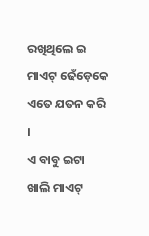ରଖିଥିଲେ ଇ ମାଏଟ୍ ଢେଁଡ଼େକେ
ଏତେ ଯତନ କରି ।
ଏ ବାବୁ ଇଟା ଖାଲି ମାଏଟ୍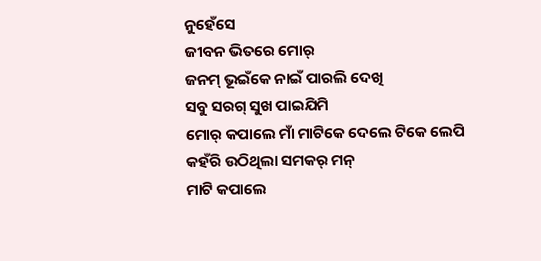ନୁହେଁସେ
ଜୀବନ ଭିତରେ ମୋର୍
ଜନମ୍ ଭୂଇଁକେ ନାଇଁ ପାରଲି ଦେଖି
ସବୁ ସରଗ୍ ସୁଖ ପାଇଯିମି
ମୋର୍ କପାଲେ ମାଁ ମାଟିକେ ଦେଲେ ଟିକେ ଲେପି
କହଁରି ଉଠିଥିଲା ସମକର୍ ମନ୍
ମାଟି କପାଲେ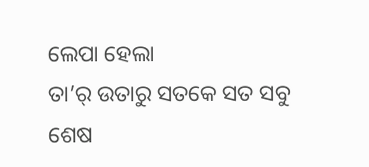ଲେପା ହେଲା
ତା’ର୍ ଉତାରୁ ସତକେ ସତ ସବୁ ଶେଷ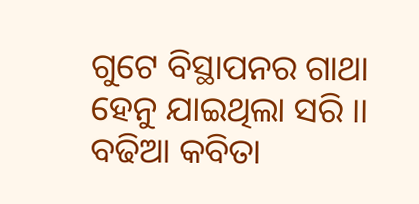ଗୁଟେ ବିସ୍ଥାପନର ଗାଥା ହେନୁ ଯାଇଥିଲା ସରି ।।
ବଢିଆ କବିତା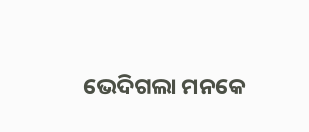ଭେଦିଗଲା ମନକେ